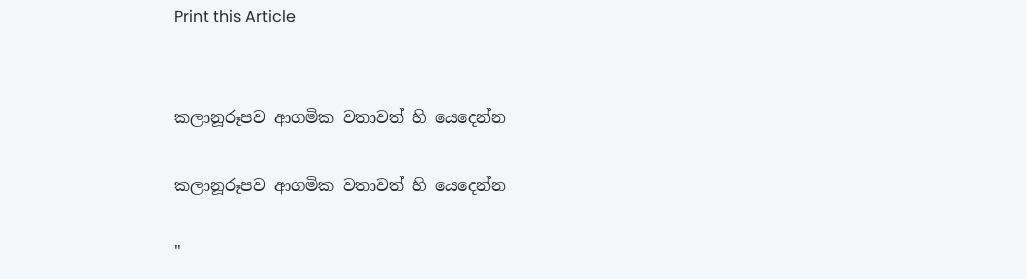Print this Article


කලානූරූපව ආගමික වතාවත් හි යෙදෙන්න

කලානූරූපව ආගමික වතාවත් හි යෙදෙන්න

"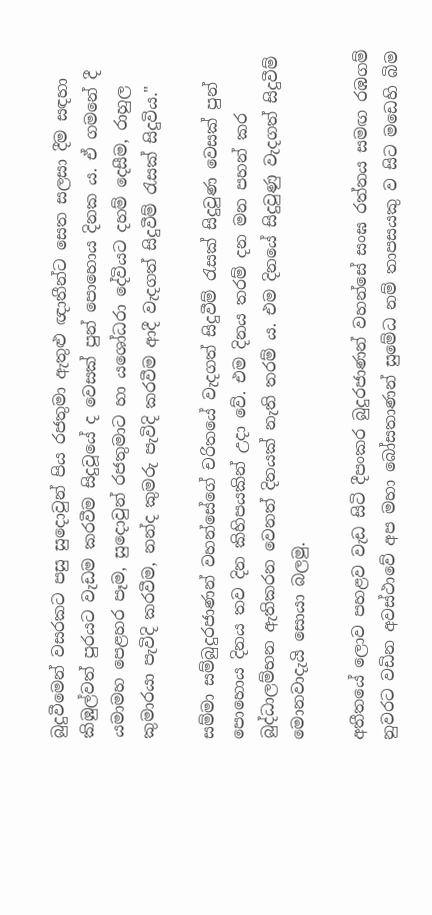බුදුවීමෙන් වසරකට පසු සුදොවුන් පිය රජතුමා ඇතුළු ඥාතීන්ට සෙත සලසා දීම සඳහා කිඹුල්වත් පුරයට වැඩම කරවීම සිදුවූයේ ද වෙසක් පුන් පොහොය දිනක ය. ඒ ගමනේ දී යමාමහ පෙළහර පෑම, සුදොවුන් රජතුමාට හා යශෝධරා දේවියට දහම් දෙසීම, රාහුල කුමාරයා පැවිදි කරවීම, නන්ද කුමරු පැවිදි කරවීම ආදී වැදගත් සිදුවීම් රැසක් සිදුවිය."

සම්මා සම්බුදුරජාණන් වහන්සේගේ චරිතයේ වැදගත් සිදුවීම් රැසක් සිදුවුණ වෙසක් පුන් පොහොය දිනය තව දින කිහිපයකින් උදා වේ. එම දිනය තරම් දන මන පහන් කර බුද්ධාලම්භන ඇතිකරන වෙනත් දිනයක් නැති තරම් ය. එම දිනයේ සිදුවුණු වැදගත් සිදුවීම් මොනවාදැයි සොයා බලමු.

අතීතයේ ලොව පහළව වැඩ සිටි දීපංකර බුදුරජාණන් වහන්සේ සංඝ රත්නය සමඟ රඹගම් නුවරට වඩින අවස්ථාවේ අප මහා බෝසතාණන් සුමේධ නම් තාපසයකු ව සිට මඩෙහි බිම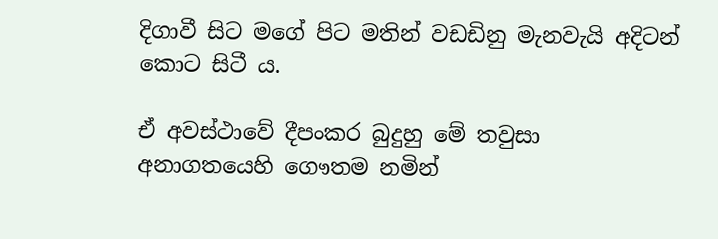දිගාවී සිට මගේ පිට මතින් වඩඩිනු මැනවැයි අදිටන් කොට සිටී ය.

ඒ අවස්ථාවේ දීපංකර බුදුහු මේ තවුසා අනාගතයෙහි ගෞතම නමින්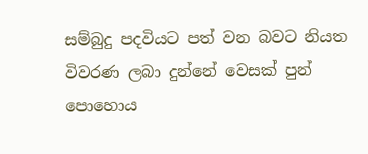සම්බුදු පදවියට පත් වන බවට නියත විවරණ ලබා දුන්නේ වෙසක් පුන් පොහොය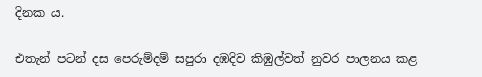දිනක ය.

එතැන් පටන් දස පෙරුම්දම් සපුරා දඹදිව කිඹුල්වත් නුවර පාලනය කළ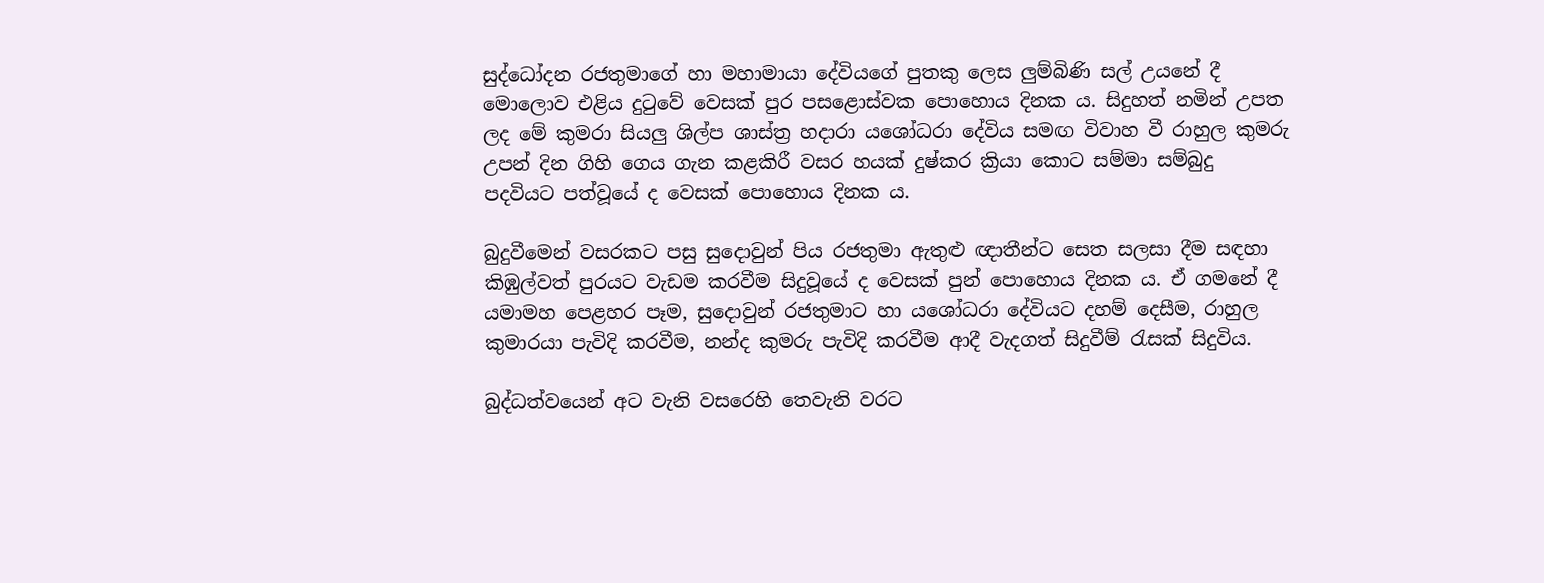සුද්ධෝදන රජතුමාගේ හා මහාමායා දේවියගේ පුතකු ලෙස ලුම්බිණි සල් උයනේ දී මොලොව එළිය දුටුවේ වෙසක් පුර පසළොස්වක පොහොය දිනක ය. සිදුහත් නමින් උපත ලද මේ කුමරා සියලු ශිල්ප ශාස්ත්‍ර හදාරා යශෝධරා දේවිය සමඟ විවාහ වී රාහුල කුමරු උපන් දින ගිහි ගෙය ගැන කළකිරී වසර හයක් දුෂ්කර ක්‍රියා කොට සම්මා සම්බුදු පදවියට පත්වූයේ ද වෙසක් පොහොය දිනක ය.

බුදුවීමෙන් වසරකට පසු සුදොවුන් පිය රජතුමා ඇතුළු ඥාතීන්ට සෙත සලසා දීම සඳහා කිඹුල්වත් පුරයට වැඩම කරවීම සිදුවූයේ ද වෙසක් පුන් පොහොය දිනක ය. ඒ ගමනේ දී යමාමහ පෙළහර පෑම, සුදොවුන් රජතුමාට හා යශෝධරා දේවියට දහම් දෙසීම, රාහුල කුමාරයා පැවිදි කරවීම, නන්ද කුමරු පැවිදි කරවීම ආදී වැදගත් සිදුවීම් රැසක් සිදුවිය.

බුද්ධත්වයෙන් අට වැනි වසරෙහි තෙවැනි වරට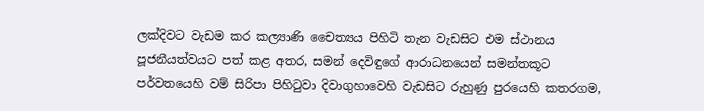ලක්දිවට වැඩම කර කල්‍යාණි චෛත්‍යය පිහිටි තැන වැඩසිට එම ස්ථානය පූජනීයත්වයට පත් කළ අතර, සමන් දෙවිඳුගේ ආරාධනයෙන් සමන්තකූට පර්වතයෙහි වම් සිරිපා පිහිටුවා දිවාගුහාවෙහි වැඩසිට රුහුණු පුරයෙහි කතරගම,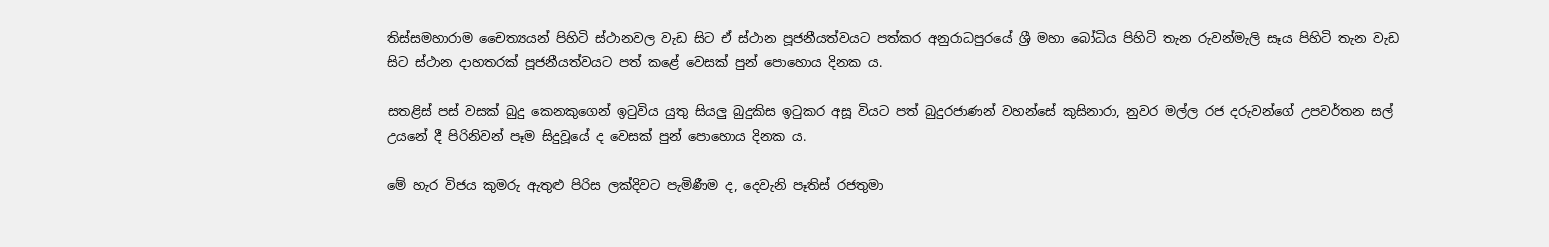තිස්සමහාරාම චෛත්‍යයන් පිහිටි ස්ථානවල වැඩ සිට ඒ ස්ථාන පූජනීයත්වයට පත්කර අනුරාධපුරයේ ශ්‍රී මහා බෝධිය පිහිටි තැන රුවන්මැලි සෑය පිහිටි තැන වැඩ සිට ස්ථාන දාහතරක් පූජනීයත්වයට පත් කළේ වෙසක් පුන් පොහොය දිනක ය.

සතළිස් පස් වසක් බුදු කෙනකුගෙන් ඉටුවිය යුතු සියලු බුදුකිස ඉටුකර අසූ වියට පත් බුදුරජාණන් වහන්සේ කුසිනාරා, නුවර මල්ල රජ දරුවන්ගේ උපවර්තන සල් උයනේ දී පිරිනිවන් පෑම සිදුවූයේ ද වෙසක් පුන් පොහොය දිනක ය.

මේ හැර විජය කුමරු ඇතුළු පිරිස ලක්දිවට පැමිණීම ද, දෙවැනි පෑතිස් රජතුමා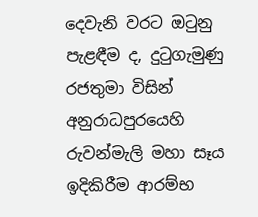දෙවැනි වරට ඔටුනු පැළඳීම ද, දුටුගැමුණු රජතුමා විසින් අනුරාධපුරයෙහි රුවන්මැලි මහා සෑය ඉදිකිරීම ආරම්භ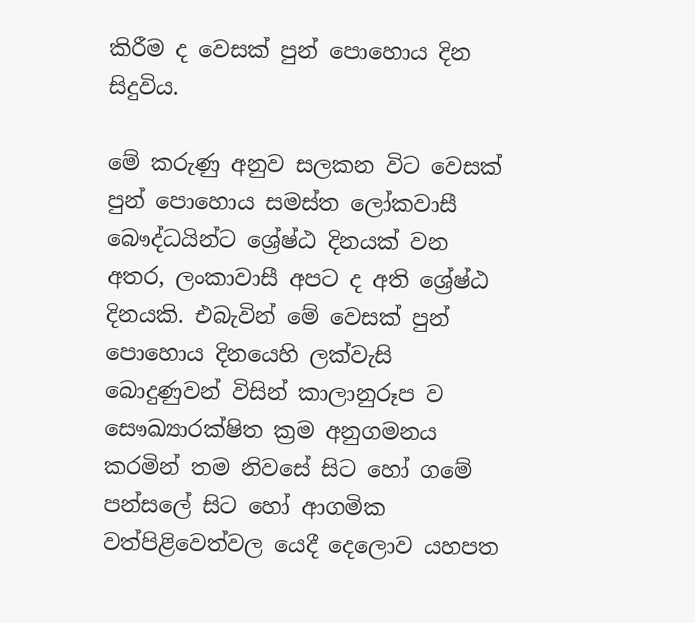කිරීම ද වෙසක් පුන් පොහොය දින සිදුවිය.

මේ කරුණු අනුව සලකන විට වෙසක් පුන් පොහොය සමස්ත ලෝකවාසී බෞද්ධයින්ට ශ්‍රේෂ්ඨ දිනයක් වන අතර, ලංකාවාසී අපට ද අති ශ්‍රේෂ්ඨ දිනයකි. එබැවින් මේ වෙසක් පුන් පොහොය දිනයෙහි ලක්වැසි බොදුණුවන් විසින් කාලානුරූප ව සෞඛ්‍යාරක්ෂිත ක්‍රම අනුගමනය කරමින් තම නිවසේ සිට හෝ ගමේ පන්සලේ සිට හෝ ආගමික වත්පිළිවෙත්වල යෙදී දෙලොව යහපත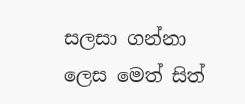සලසා ගන්නා ලෙස මෙත් සිත්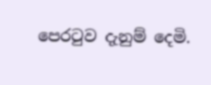පෙරටුව දැනුම් දෙමි.